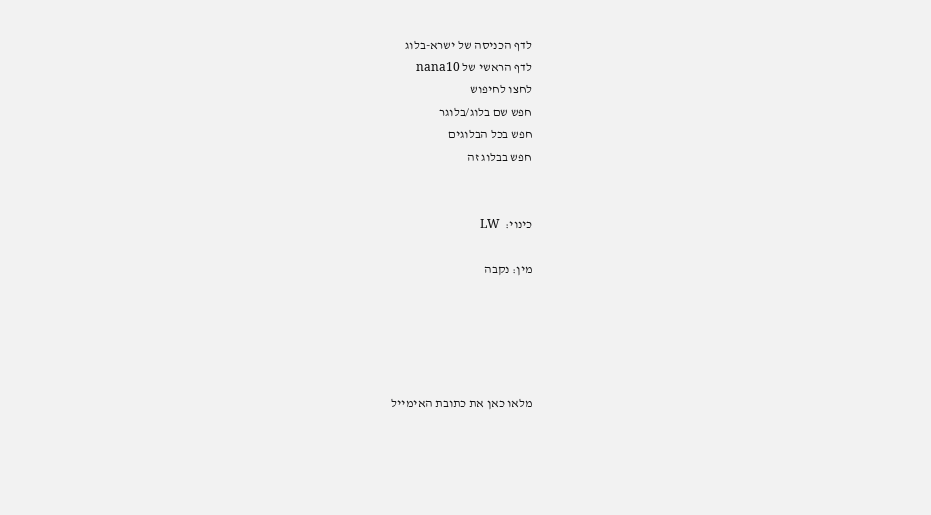לדף הכניסה של ישרא-בלוג
לדף הראשי של nana10
לחצו לחיפוש
חפש שם בלוג/בלוגר
חפש בכל הבלוגים
חפש בבלוג זה


כינוי:  LW

מין: נקבה





מלאו כאן את כתובת האימייל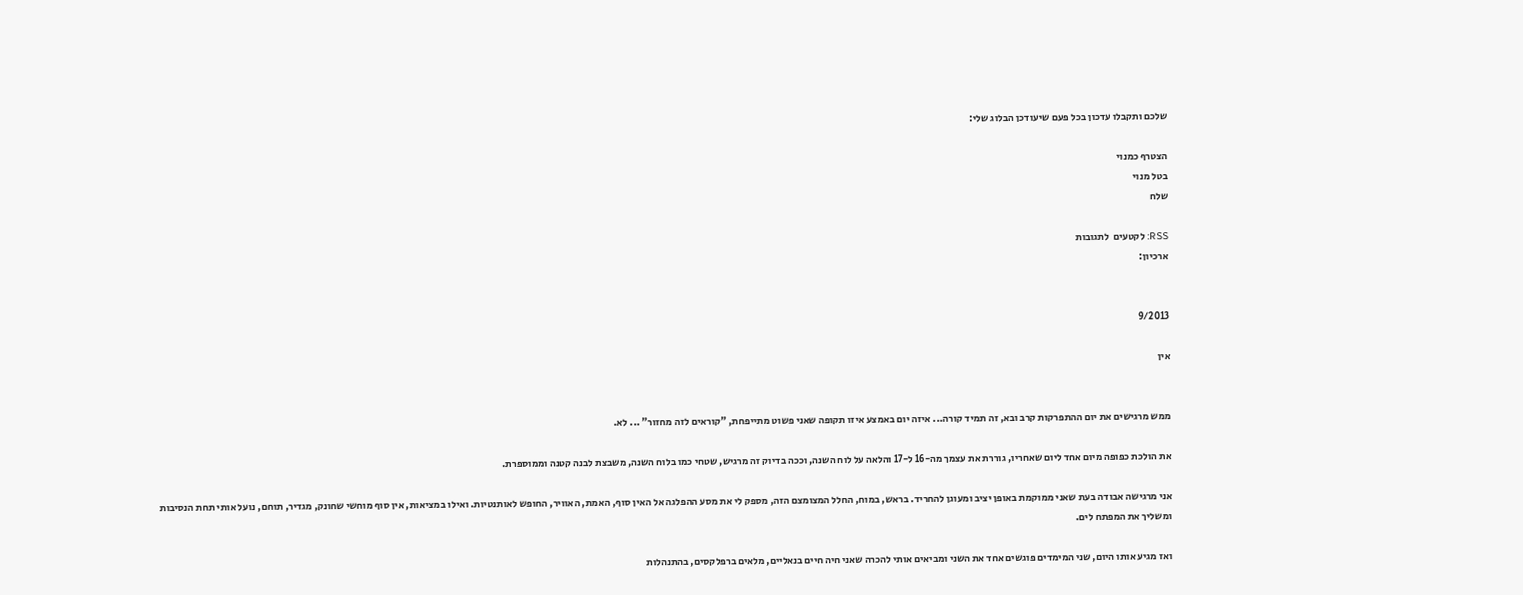שלכם ותקבלו עדכון בכל פעם שיעודכן הבלוג שלי:

הצטרף כמנוי
בטל מנוי
שלח

RSS: לקטעים  לתגובות
ארכיון:


9/2013

אין


ממש מרגישים את יום ההתפרקות קרב ובא, זה תמיד קורה... איזה יום באמצע איזו תקופה שאני פשוט מתייפחת, "קוראים לזה מחזור" ... לא.

את הולכת כפופה מיום אחד ליום שאחריו, גוררת את עצמך מה-16 ל-17 והלאה על לוח השנה, וככה בדיוק זה מרגיש, שטחי כמו בלוח השנה, משבצת לבנה קטנה וממוספרת.

אני מרגישה אבודה בעת שאני ממוקמת באופן יציב ומעוגן להחריד. בראש, במוח, החלל המצומצם הזה, מספק לי את מסע ההפלגה אל האין סוף, האמת, האוויר, החופש לאותנטיות. ואילו במציאות, אין סוף מוחשי שחונק, מגדיר, תוחם, נועל אותי תחת הנסיבות ומשליך את המפתח לים.

ואז מגיע אותו היום, שני המימדים פוגשים אחד את השני ומביאים אותי להכרה שאני חיה חיים בנאליים, מלאים ברפלקסים, בהתנהלות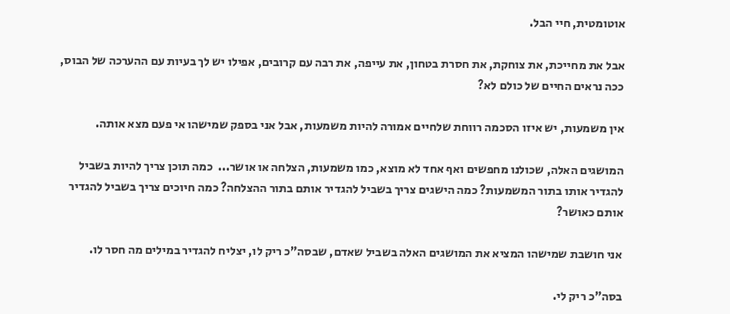אוטומטית, חיי הבל.

אבל את מחייכת, את צוחקת, את חסרת בטחון, את עייפה, את רבה עם קרובים, אפילו יש לך בעיות עם ההערכה של הבוס, ככה נראים החיים של כולם לא?

אין משמעות, יש איזו הסכמה רווחת שלחיים אמורה להיות משמעות, אבל אני בספק שמישהו אי פעם מצא אותה.

המושגים האלה, שכולנו מחפשים ואף אחד לא מוצא, כמו משמעות, הצלחה או אושר...  כמה תוכן צריך להיות בשביל להגדיר אותו בתור המשמעות? כמה הישגים צריך בשביל להגדיר אותם בתור ההצלחה? כמה חיוכים צריך בשביל להגדיר אותם כאושר?

אני חושבת שמישהו המציא את המושגים האלה בשביל שאדם, שבסה"כ ריק לו, יצליח להגדיר במילים מה חסר לו.

בסה"כ ריק לי.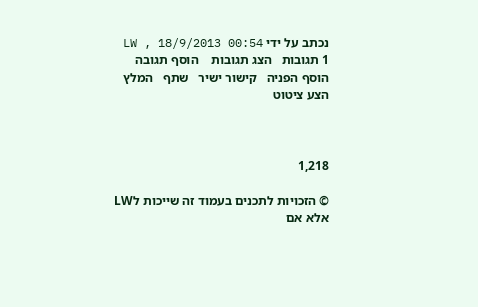נכתב על ידי LW , 18/9/2013 00:54
1 תגובות   הצג תגובות    הוסף תגובה   הוסף הפניה   קישור ישיר   שתף   המלץ   הצע ציטוט



1,218

© הזכויות לתכנים בעמוד זה שייכות לLW אלא אם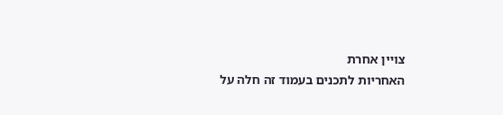צויין אחרת
האחריות לתכנים בעמוד זה חלה על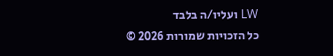LW ועליו/ה בלבד
כל הזכויות שמורות 2026 ©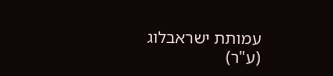עמותת ישראבלוג (ע"ר)